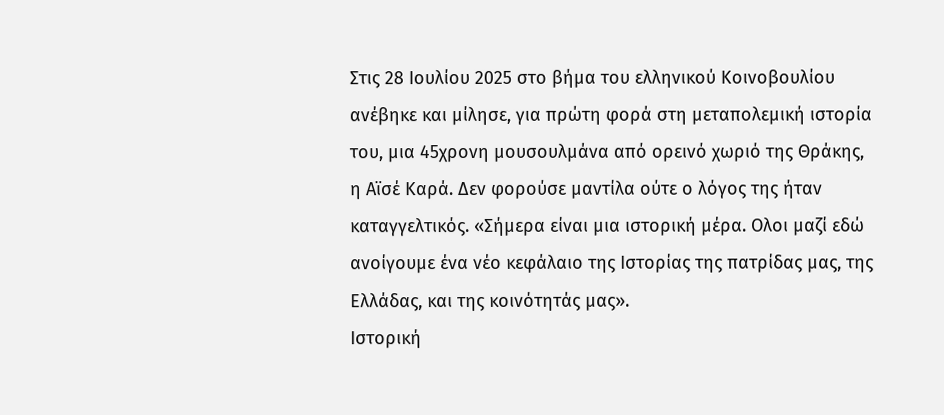Στις 28 Ιουλίου 2025 στο βήμα του ελληνικού Κοινοβουλίου ανέβηκε και μίλησε, για πρώτη φορά στη μεταπολεμική ιστορία του, μια 45χρονη μουσουλμάνα από ορεινό χωριό της Θράκης, η Αϊσέ Καρά. Δεν φορούσε μαντίλα ούτε ο λόγος της ήταν καταγγελτικός. «Σήμερα είναι μια ιστορική μέρα. Oλοι μαζί εδώ ανοίγουμε ένα νέο κεφάλαιο της Ιστορίας της πατρίδας μας, της Ελλάδας, και της κοινότητάς μας».
Ιστορική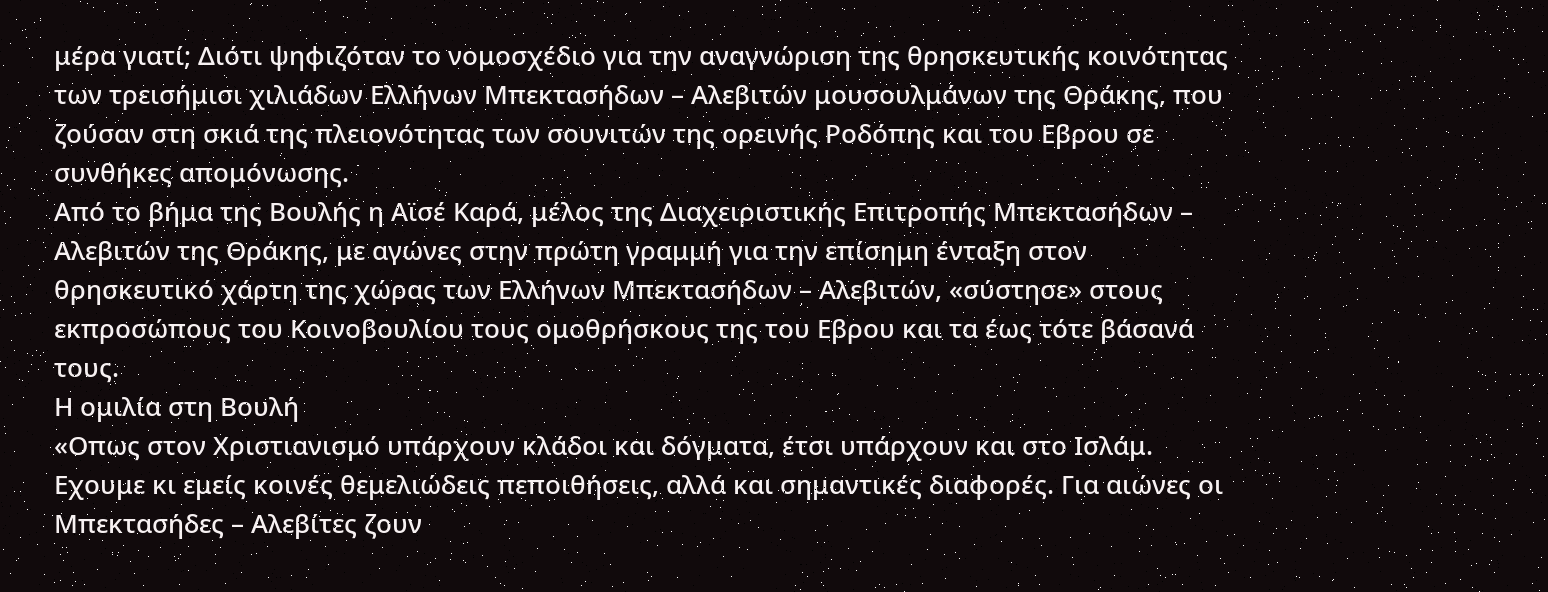μέρα γιατί; Διότι ψηφιζόταν το νομοσχέδιο για την αναγνώριση της θρησκευτικής κοινότητας των τρεισήμισι χιλιάδων Ελλήνων Μπεκτασήδων – Αλεβιτών μουσουλμάνων της Θράκης, που ζούσαν στη σκιά της πλειονότητας των σουνιτών της ορεινής Ροδόπης και του Εβρου σε συνθήκες απομόνωσης.
Από το βήμα της Βουλής η Αϊσέ Καρά, μέλος της Διαχειριστικής Επιτροπής Μπεκτασήδων – Αλεβιτών της Θράκης, με αγώνες στην πρώτη γραμμή για την επίσημη ένταξη στον θρησκευτικό χάρτη της χώρας των Ελλήνων Μπεκτασήδων – Αλεβιτών, «σύστησε» στους εκπροσώπους του Κοινοβουλίου τους ομοθρήσκους της του Εβρου και τα έως τότε βάσανά τους.
Η ομιλία στη Βουλή
«Οπως στον Χριστιανισμό υπάρχουν κλάδοι και δόγματα, έτσι υπάρχουν και στο Ισλάμ. Εχουμε κι εμείς κοινές θεμελιώδεις πεποιθήσεις, αλλά και σημαντικές διαφορές. Για αιώνες οι Μπεκτασήδες – Αλεβίτες ζουν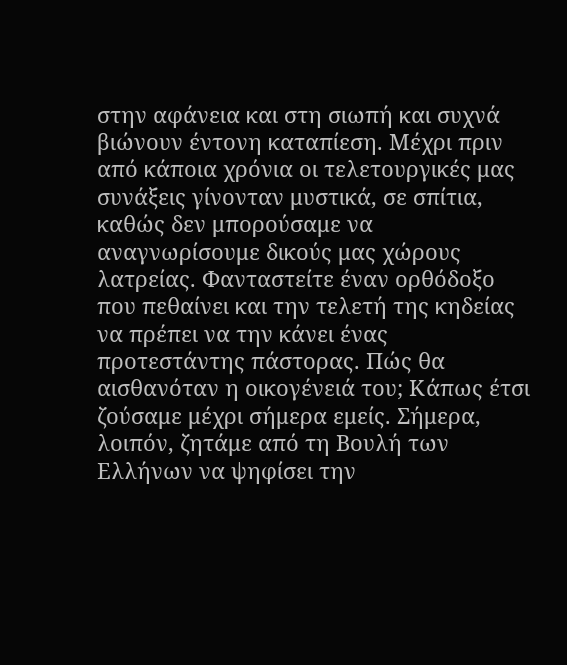στην αφάνεια και στη σιωπή και συχνά βιώνουν έντονη καταπίεση. Μέχρι πριν από κάποια χρόνια οι τελετουργικές μας συνάξεις γίνονταν μυστικά, σε σπίτια, καθώς δεν μπορούσαμε να αναγνωρίσουμε δικούς μας χώρους λατρείας. Φανταστείτε έναν ορθόδοξο που πεθαίνει και την τελετή της κηδείας να πρέπει να την κάνει ένας προτεστάντης πάστορας. Πώς θα αισθανόταν η οικογένειά του; Κάπως έτσι ζούσαμε μέχρι σήμερα εμείς. Σήμερα, λοιπόν, ζητάμε από τη Βουλή των Ελλήνων να ψηφίσει την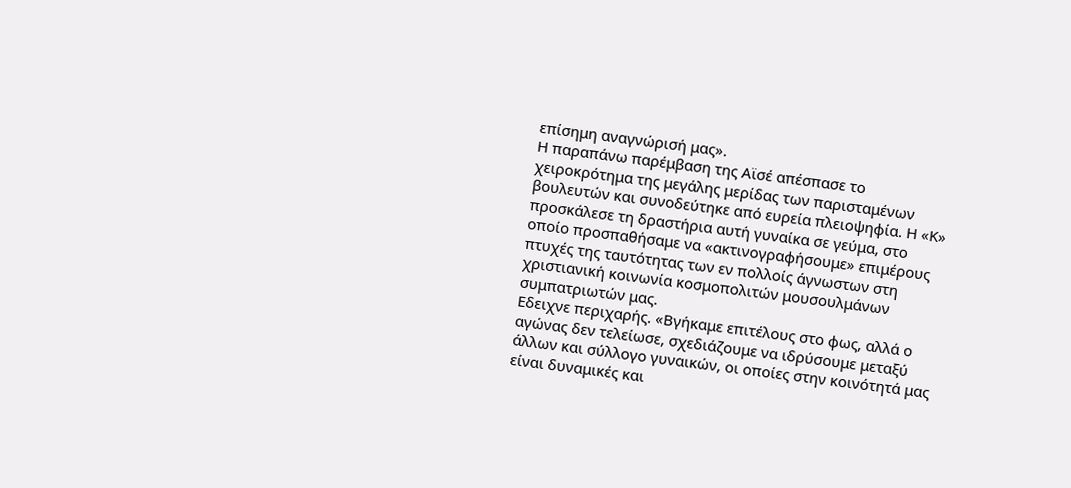επίσημη αναγνώρισή μας».
Η παραπάνω παρέμβαση της Αϊσέ απέσπασε το χειροκρότημα της μεγάλης μερίδας των παρισταμένων βουλευτών και συνοδεύτηκε από ευρεία πλειοψηφία. Η «Κ» προσκάλεσε τη δραστήρια αυτή γυναίκα σε γεύμα, στο οποίο προσπαθήσαμε να «ακτινογραφήσουμε» επιμέρους πτυχές της ταυτότητας των εν πολλοίς άγνωστων στη χριστιανική κοινωνία κοσμοπολιτών μουσουλμάνων συμπατριωτών μας.
Εδειχνε περιχαρής. «Βγήκαμε επιτέλους στο φως, αλλά ο αγώνας δεν τελείωσε, σχεδιάζουμε να ιδρύσουμε μεταξύ άλλων και σύλλογο γυναικών, οι οποίες στην κοινότητά μας είναι δυναμικές και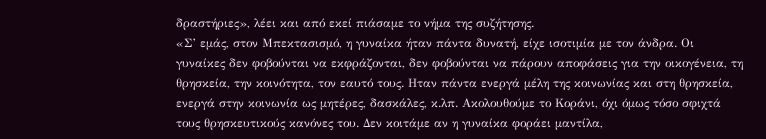δραστήριες», λέει και από εκεί πιάσαμε το νήμα της συζήτησης.
«Σ’ εμάς, στον Μπεκτασισμό, η γυναίκα ήταν πάντα δυνατή, είχε ισοτιμία με τον άνδρα. Οι γυναίκες δεν φοβούνται να εκφράζονται, δεν φοβούνται να πάρουν αποφάσεις για την οικογένεια, τη θρησκεία, την κοινότητα, τον εαυτό τους. Ηταν πάντα ενεργά μέλη της κοινωνίας και στη θρησκεία, ενεργά στην κοινωνία ως μητέρες, δασκάλες, κ.λπ. Ακολουθούμε το Κοράνι, όχι όμως τόσο σφιχτά τους θρησκευτικούς κανόνες του. Δεν κοιτάμε αν η γυναίκα φοράει μαντίλα,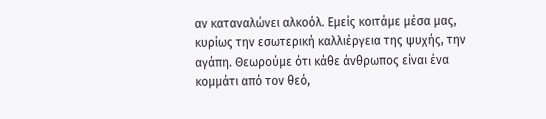αν καταναλώνει αλκοόλ. Εμείς κοιτάμε μέσα μας, κυρίως την εσωτερική καλλιέργεια της ψυχής, την αγάπη. Θεωρούμε ότι κάθε άνθρωπος είναι ένα κομμάτι από τον θεό,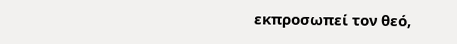εκπροσωπεί τον θεό,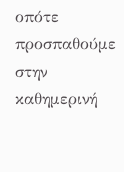οπότε προσπαθούμε στην καθημερινή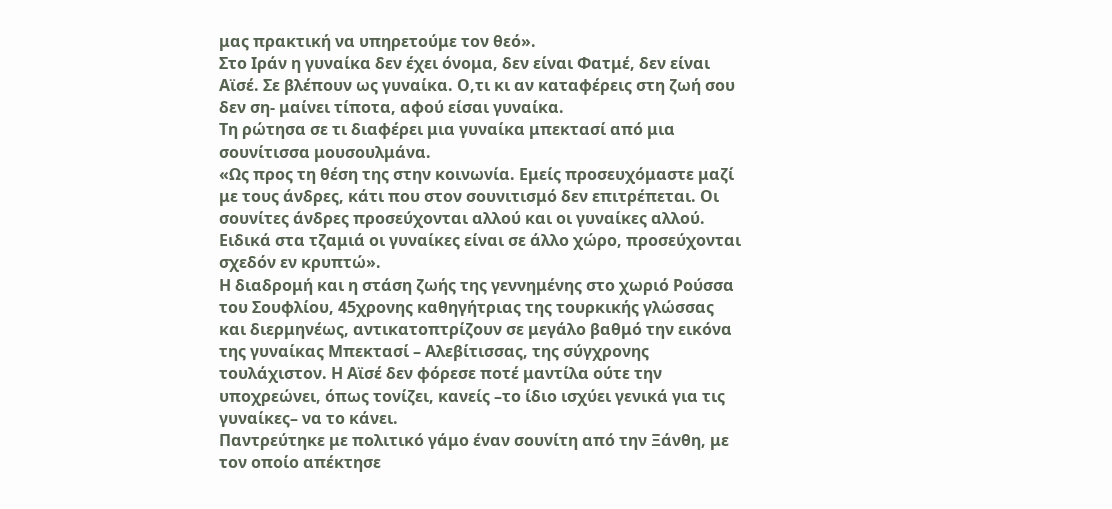μας πρακτική να υπηρετούμε τον θεό».
Στο Ιράν η γυναίκα δεν έχει όνομα, δεν είναι Φατμέ, δεν είναι Αϊσέ. Σε βλέπουν ως γυναίκα. Ο,τι κι αν καταφέρεις στη ζωή σου δεν ση- μαίνει τίποτα, αφού είσαι γυναίκα.
Τη ρώτησα σε τι διαφέρει μια γυναίκα μπεκτασί από μια σουνίτισσα μουσουλμάνα.
«Ως προς τη θέση της στην κοινωνία. Εμείς προσευχόμαστε μαζί με τους άνδρες, κάτι που στον σουνιτισμό δεν επιτρέπεται. Οι σουνίτες άνδρες προσεύχονται αλλού και οι γυναίκες αλλού. Ειδικά στα τζαμιά οι γυναίκες είναι σε άλλο χώρο, προσεύχονται σχεδόν εν κρυπτώ».
Η διαδρομή και η στάση ζωής της γεννημένης στο χωριό Ρούσσα του Σουφλίου, 45χρονης καθηγήτριας της τουρκικής γλώσσας και διερμηνέως, αντικατοπτρίζουν σε μεγάλο βαθμό την εικόνα της γυναίκας Μπεκτασί – Αλεβίτισσας, της σύγχρονης τουλάχιστον. Η Αϊσέ δεν φόρεσε ποτέ μαντίλα ούτε την υποχρεώνει, όπως τονίζει, κανείς –το ίδιο ισχύει γενικά για τις γυναίκες– να το κάνει.
Παντρεύτηκε με πολιτικό γάμο έναν σουνίτη από την Ξάνθη, με τον οποίο απέκτησε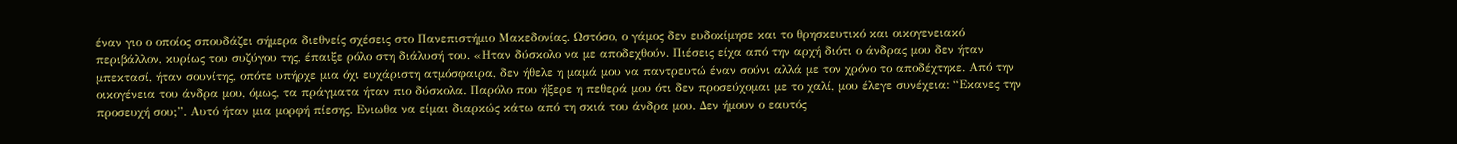έναν γιο ο οποίος σπουδάζει σήμερα διεθνείς σχέσεις στο Πανεπιστήμιο Μακεδονίας. Ωστόσο, ο γάμος δεν ευδοκίμησε και το θρησκευτικό και οικογενειακό περιβάλλον, κυρίως του συζύγου της, έπαιξε ρόλο στη διάλυσή του. «Ηταν δύσκολο να με αποδεχθούν. Πιέσεις είχα από την αρχή διότι ο άνδρας μου δεν ήταν μπεκτασί, ήταν σουνίτης, οπότε υπήρχε μια όχι ευχάριστη ατμόσφαιρα, δεν ήθελε η μαμά μου να παντρευτώ έναν σούνι αλλά με τον χρόνο το αποδέχτηκε. Από την οικογένεια του άνδρα μου, όμως, τα πράγματα ήταν πιο δύσκολα. Παρόλο που ήξερε η πεθερά μου ότι δεν προσεύχομαι με το χαλί, μου έλεγε συνέχεια: “Εκανες την προσευχή σου;”. Αυτό ήταν μια μορφή πίεσης. Ενιωθα να είμαι διαρκώς κάτω από τη σκιά του άνδρα μου. Δεν ήμουν ο εαυτός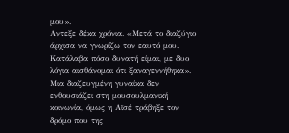μου».
Αντεξε δέκα χρόνια. «Μετά το διαζύγιο άρχισα να γνωρίζω τον εαυτό μου. Κατάλαβα πόσο δυνατή είμαι, με δυο λόγια αισθάνομαι ότι ξαναγεννήθηκα». Μια διαζευγμένη γυναίκα δεν ενθουσιάζει στη μουσουλμανική κοινωνία, όμως η Αϊσέ τράβηξε τον δρόμο που της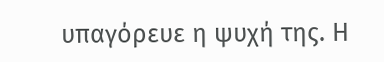υπαγόρευε η ψυχή της. Η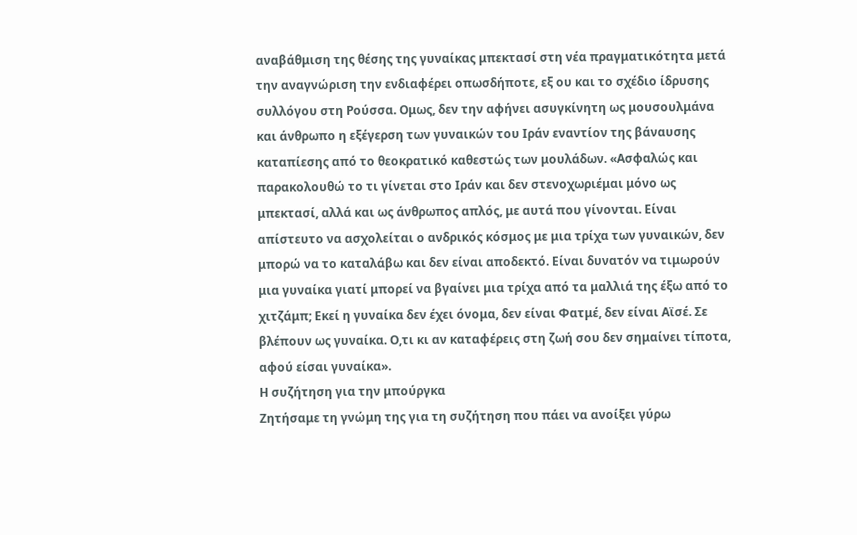αναβάθμιση της θέσης της γυναίκας μπεκτασί στη νέα πραγματικότητα μετά την αναγνώριση την ενδιαφέρει οπωσδήποτε, εξ ου και το σχέδιο ίδρυσης συλλόγου στη Ρούσσα. Ομως, δεν την αφήνει ασυγκίνητη ως μουσουλμάνα και άνθρωπο η εξέγερση των γυναικών του Ιράν εναντίον της βάναυσης καταπίεσης από το θεοκρατικό καθεστώς των μουλάδων. «Ασφαλώς και παρακολουθώ το τι γίνεται στο Ιράν και δεν στενοχωριέμαι μόνο ως μπεκτασί, αλλά και ως άνθρωπος απλός, με αυτά που γίνονται. Είναι απίστευτο να ασχολείται ο ανδρικός κόσμος με μια τρίχα των γυναικών, δεν μπορώ να το καταλάβω και δεν είναι αποδεκτό. Είναι δυνατόν να τιμωρούν μια γυναίκα γιατί μπορεί να βγαίνει μια τρίχα από τα μαλλιά της έξω από το χιτζάμπ; Εκεί η γυναίκα δεν έχει όνομα, δεν είναι Φατμέ, δεν είναι Αϊσέ. Σε βλέπουν ως γυναίκα. Ο,τι κι αν καταφέρεις στη ζωή σου δεν σημαίνει τίποτα, αφού είσαι γυναίκα».
Η συζήτηση για την μπούργκα
Ζητήσαμε τη γνώμη της για τη συζήτηση που πάει να ανοίξει γύρω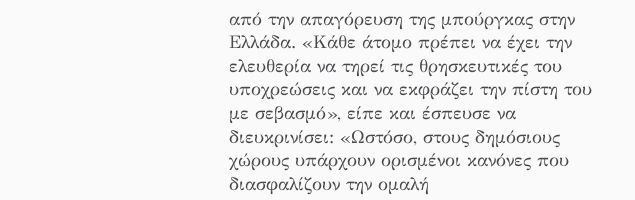από την απαγόρευση της μπούργκας στην Ελλάδα. «Κάθε άτομο πρέπει να έχει την ελευθερία να τηρεί τις θρησκευτικές του υποχρεώσεις και να εκφράζει την πίστη του με σεβασμό», είπε και έσπευσε να διευκρινίσει: «Ωστόσο, στους δημόσιους χώρους υπάρχουν ορισμένοι κανόνες που διασφαλίζουν την ομαλή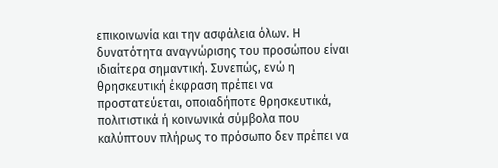επικοινωνία και την ασφάλεια όλων. Η δυνατότητα αναγνώρισης του προσώπου είναι ιδιαίτερα σημαντική. Συνεπώς, ενώ η θρησκευτική έκφραση πρέπει να προστατεύεται, οποιαδήποτε θρησκευτικά, πολιτιστικά ή κοινωνικά σύμβολα που καλύπτουν πλήρως το πρόσωπο δεν πρέπει να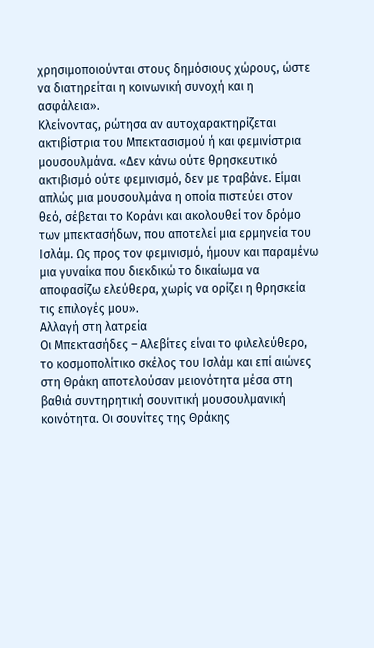χρησιμοποιούνται στους δημόσιους χώρους, ώστε να διατηρείται η κοινωνική συνοχή και η ασφάλεια».
Κλείνοντας, ρώτησα αν αυτοχαρακτηρίζεται ακτιβίστρια του Μπεκτασισμού ή και φεμινίστρια μουσουλμάνα. «Δεν κάνω ούτε θρησκευτικό ακτιβισμό ούτε φεμινισμό, δεν με τραβάνε. Είμαι απλώς μια μουσουλμάνα η οποία πιστεύει στον θεό, σέβεται το Κοράνι και ακολουθεί τον δρόμο των μπεκτασήδων, που αποτελεί μια ερμηνεία του Ισλάμ. Ως προς τον φεμινισμό, ήμουν και παραμένω μια γυναίκα που διεκδικώ το δικαίωμα να αποφασίζω ελεύθερα, χωρίς να ορίζει η θρησκεία τις επιλογές μου».
Αλλαγή στη λατρεία
Οι Μπεκτασήδες – Αλεβίτες είναι το φιλελεύθερο, το κοσμοπολίτικο σκέλος του Ισλάμ και επί αιώνες στη Θράκη αποτελούσαν μειονότητα μέσα στη βαθιά συντηρητική σουνιτική μουσουλμανική κοινότητα. Οι σουνίτες της Θράκης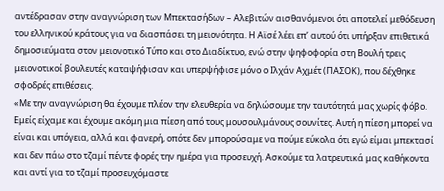αντέδρασαν στην αναγνώριση των Μπεκτασήδων – Αλεβιτών αισθανόμενοι ότι αποτελεί μεθόδευση του ελληνικού κράτους για να διασπάσει τη μειονότητα. Η Αϊσέ λέει επ’ αυτού ότι υπήρξαν επιθετικά δημοσιεύματα στον μειονοτικό Τύπο και στο Διαδίκτυο, ενώ στην ψηφοφορία στη Βουλή τρεις μειονοτικοί βουλευτές καταψήφισαν και υπερψήφισε μόνο ο Ιλχάν Αχμέτ (ΠΑΣΟΚ), που δέχθηκε σφοδρές επιθέσεις.
«Με την αναγνώριση θα έχουμε πλέον την ελευθερία να δηλώσουμε την ταυτότητά μας χωρίς φόβο. Εμείς είχαμε και έχουμε ακόμη μια πίεση από τους μουσουλμάνους σουνίτες. Αυτή η πίεση μπορεί να είναι και υπόγεια, αλλά και φανερή, οπότε δεν μπορούσαμε να πούμε εύκολα ότι εγώ είμαι μπεκτασί και δεν πάω στο τζαμί πέντε φορές την ημέρα για προσευχή. Ασκούμε τα λατρευτικά μας καθήκοντα και αντί για το τζαμί προσευχόμαστε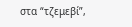στα “τζεμεβί”,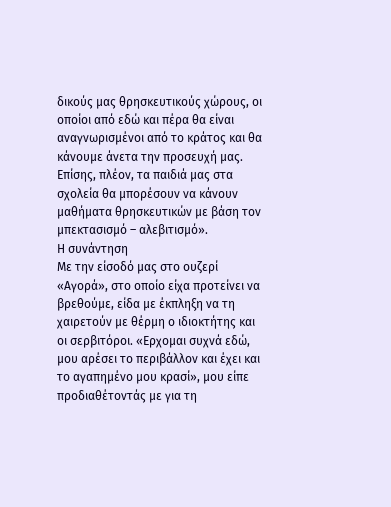δικούς μας θρησκευτικούς χώρους, οι οποίοι από εδώ και πέρα θα είναι αναγνωρισμένοι από το κράτος και θα κάνουμε άνετα την προσευχή μας. Επίσης, πλέον, τα παιδιά μας στα σχολεία θα μπορέσουν να κάνουν μαθήματα θρησκευτικών με βάση τον μπεκτασισμό – αλεβιτισμό».
Η συνάντηση
Με την είσοδό μας στο ουζερί «Αγορά», στο οποίο είχα προτείνει να βρεθούμε, είδα με έκπληξη να τη χαιρετούν με θέρμη ο ιδιοκτήτης και οι σερβιτόροι. «Ερχομαι συχνά εδώ, μου αρέσει το περιβάλλον και έχει και το αγαπημένο μου κρασί», μου είπε προδιαθέτοντάς με για τη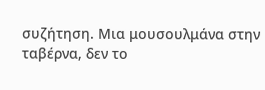συζήτηση. Μια μουσουλμάνα στην ταβέρνα, δεν το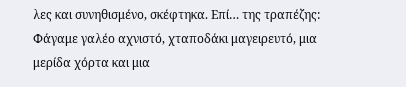λες και συνηθισμένο, σκέφτηκα. Επί… της τραπέζης: Φάγαμε γαλέο αχνιστό, χταποδάκι μαγειρευτό, μια μερίδα χόρτα και μια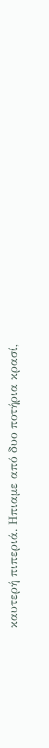καυτερή πιπεριά. Ηπιαμε από δυο ποτήρια κρασί,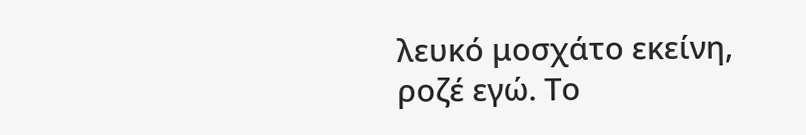λευκό μοσχάτο εκείνη, ροζέ εγώ. Το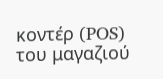κοντέρ (POS) του μαγαζιού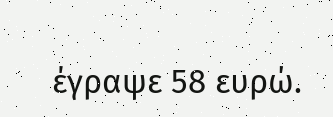έγραψε 58 ευρώ.